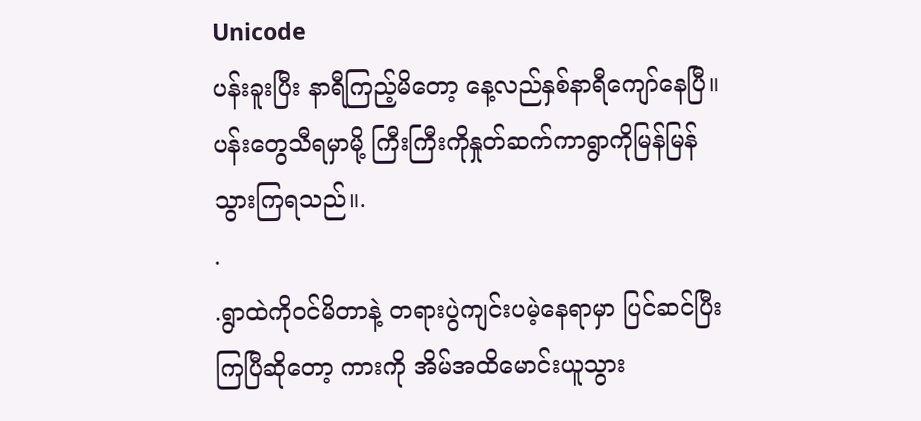Unicode
ပန်းခူးပြီး နာရီကြည့်မိတော့ နေ့လည်နှစ်နာရီကျော်နေပြီ။
ပန်းတွေသီရမှာမို့ ကြီးကြီးကိုနှုတ်ဆက်ကာရွာကိုမြန်မြန်သွားကြရသည်။.
.
.ရွာထဲကိုဝင်မိတာနဲ့ တရားပွဲကျင်းပမဲ့နေရာမှာ ပြင်ဆင်ပြီးကြပြီဆိုတော့ ကားကို အိမ်အထိမောင်းယူသွား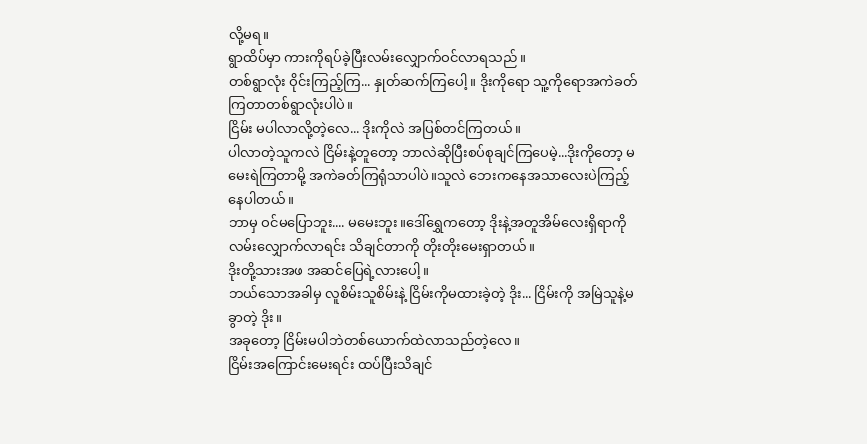လို့မရ။
ရွာထိပ်မှာ ကားကိုရပ်ခဲ့ပြီးလမ်းလျှောက်ဝင်လာရသည်။
တစ်ရွာလုံး ဝိုင်းကြည့်ကြ... နှုတ်ဆက်ကြပေါ့။ ဒိုးကိုရော သူ့ကိုရောအကဲခတ်ကြတာတစ်ရွာလုံးပါပဲ။
ငြိမ်း မပါလာလို့တဲ့လေ... ဒိုးကိုလဲ အပြစ်တင်ကြတယ်။
ပါလာတဲ့သူကလဲ ငြိမ်းနဲ့တူတော့ ဘာလဲဆိုပြီးစပ်စုချင်ကြပေမဲ့...ဒိုးကိုတော့ မမေးရဲကြတာမို့ အကဲခတ်ကြရုံသာပါပဲ။သူလဲ ဘေးကနေအသာလေးပဲကြည့်နေပါတယ်။
ဘာမှ ဝင်မပြောဘူး.... မမေးဘူး။ဒေါ်ရွှေကတော့ ဒိုးနဲ့အတူအိမ်လေးရှိရာကိုလမ်းလျှောက်လာရင်း သိချင်တာကို တိုးတိုးမေးရှာတယ်။
ဒိုးတို့သားအဖ အဆင်ပြေရဲ့လားပေါ့။
ဘယ်သောအခါမှ လူစိမ်းသူစိမ်းနဲ့ ငြိမ်းကိုမထားခဲ့တဲ့ ဒိုး... ငြိမ်းကို အမြဲသူနဲ့မခွာတဲ့ ဒိုး။
အခုတော့ ငြိမ်းမပါဘဲတစ်ယောက်ထဲလာသည်တဲ့လေ။
ငြိမ်းအကြောင်းမေးရင်း ထပ်ပြီးသိချင်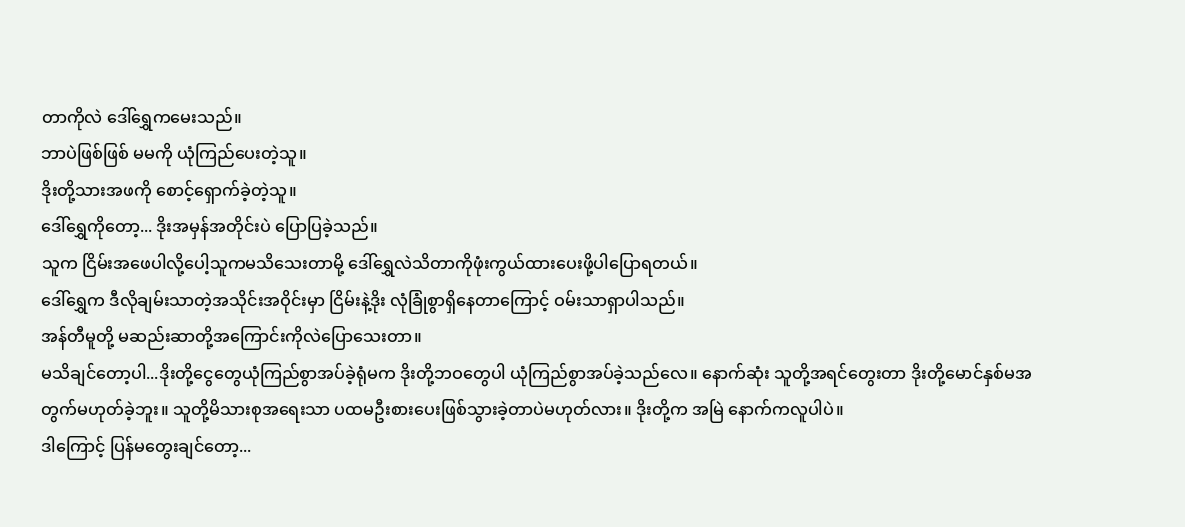တာကိုလဲ ဒေါ်ရွှေကမေးသည်။
ဘာပဲဖြစ်ဖြစ် မမကို ယုံကြည်ပေးတဲ့သူ။
ဒိုးတို့သားအဖကို စောင့်ရှောက်ခဲ့တဲ့သူ။
ဒေါ်ရွှေကိုတော့... ဒိုးအမှန်အတိုင်းပဲ ပြောပြခဲ့သည်။
သူက ငြိမ်းအဖေပါလို့ပေါ့သူကမသိသေးတာမို့ ဒေါ်ရွှေလဲသိတာကိုဖုံးကွယ်ထားပေးဖို့ပါပြောရတယ်။
ဒေါ်ရွှေက ဒီလိုချမ်းသာတဲ့အသိုင်းအဝိုင်းမှာ ငြိမ်းနဲ့ဒိုး လုံခြုံစွာရှိနေတာကြောင့် ဝမ်းသာရှာပါသည်။
အန်တီမူတို့ မဆည်းဆာတို့အကြောင်းကိုလဲပြောသေးတာ။
မသိချင်တော့ပါ...ဒိုးတို့ငွေတွေယုံကြည်စွာအပ်ခဲ့ရုံမက ဒိုးတို့ဘဝတွေပါ ယုံကြည်စွာအပ်ခဲ့သည်လေ။ နောက်ဆုံး သူတို့အရင်တွေးတာ ဒိုးတို့မောင်နှစ်မအတွက်မဟုတ်ခဲ့ဘူး။ သူတို့မိသားစုအရေးသာ ပထမဦးစားပေးဖြစ်သွားခဲ့တာပဲမဟုတ်လား။ ဒိုးတို့က အမြဲ နောက်ကလူပါပဲ။
ဒါကြောင့် ပြန်မတွေးချင်တော့...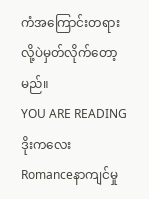ကံအကြောင်းတရားလို့ပဲမှတ်လိုက်တော့မည်။
YOU ARE READING
ဒိုးကလေး
Romanceနာကျင်မှု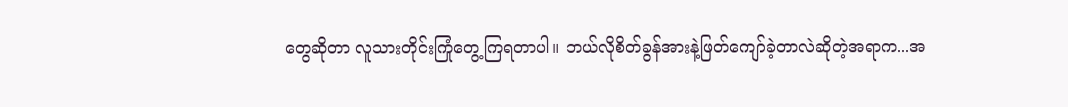တွေဆိုတာ လူသားတိုင်းကြုံတွေ့ကြရတာပါ။ ဘယ်လိုစိတ်ခွန်အားနဲ့ဖြတ်ကျော်ခဲ့တာလဲဆိုတဲ့အရာက...အ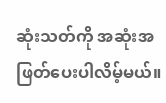ဆုံးသတ်ကို အဆုံးအဖြတ်ပေးပါလိမ့်မယ်။